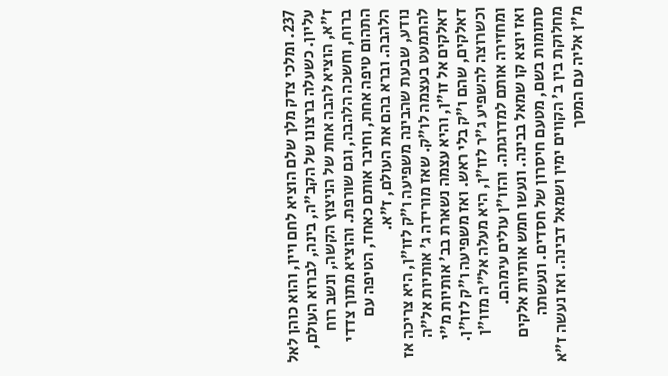237. ומלכי צדק מלך שלם הוציא לחם ויין, והוא כוהן לאל עליון. כשעלה ברצונו של הקב"ה, בינה, לברוא העולם, ז"א, הוציא להבה אחת של הניצוץ הקשה, ונשב רוח ברוח, וחשכה הלהבה, וגם שורפת. והוציא מתוך צדדי התהום טיפה אחת, וחיבר אותם כאחד, הטיפה עם הלהבה. וברא בהם את העולם, ז"א.
נודע, שבעת שהבינה משפיעה ו"ק לזו"ן, היא צריכה אז להתמעט בעצמה לו"ק. שאז מורידה ג' אותיות אל"ה דאלקים אל זו"ן, והיא עצמה נשארת בב' אותיות מ"י דאלקים, שהם ו"ק בלי ראש. ואז משפיעה ו"ק לזו"ן. וכשרוצה להשפיע ג"ר לזו"ן, היא מעלה אל"ה מזו"ן ומחזירה אותם למדרגתה. והזו"ן עולים עימהם.
ואז יוצא קו שמאל בבינה. ונעשו חמש אותיות אלקים סתומות בשם, מטעם חיסרון של חסדים. ונעשתה מחלוקת בין ב' הקווים ימין ושמאל דבינה. ואז נעשה ז"א מ"ן אליה עם המסך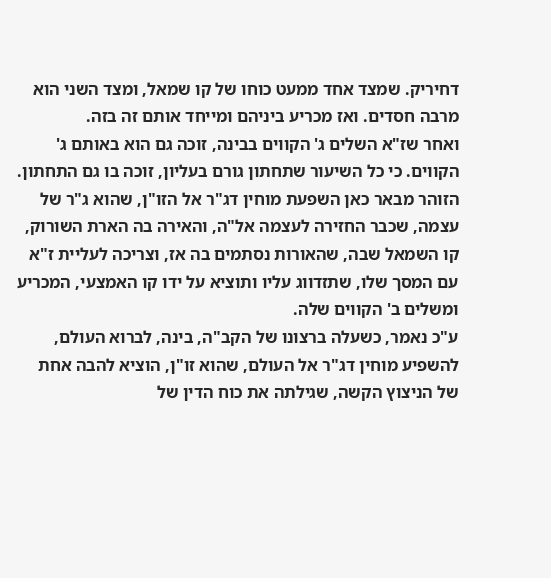דחיריק. שמצד אחד ממעט כוחו של קו שמאל, ומצד השני הוא מרבה חסדים. ואז מכריע ביניהם ומייחד אותם זה בזה.
ואחר שז"א השלים ג' הקווים בבינה, זוכה גם הוא באותם ג' הקווים. כי כל השיעור שתחתון גורם בעליון, זוכה בו גם התחתון. הזוהר מבאר כאן השפעת מוחין דג"ר אל הזו"ן, שהוא ג"ר של עצמה, שכבר החזירה לעצמה אל"ה, והאירה בה הארת השורוק, קו השמאל שבה, שהאורות נסתמים בה אז, וצריכה לעליית ז"א עם המסך שלו, שתזדווג עליו ותוציא על ידו קו האמצעי, המכריע ומשלים ב' הקווים שלה.
ע"כ נאמר, כשעלה ברצונו של הקב"ה, בינה, לברוא העולם, להשפיע מוחין דג"ר אל העולם, שהוא זו"ן, הוציא להבה אחת של הניצוץ הקשה, שגילתה את כוח הדין של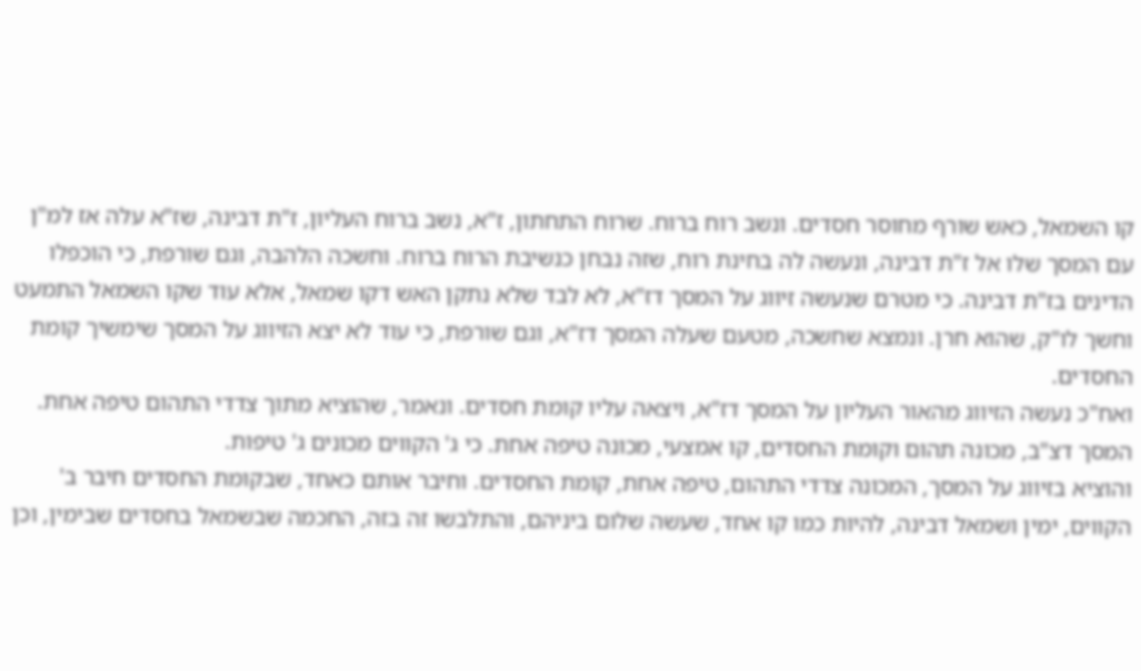קו השמאל, כאש שורף מחוסר חסדים. ונשב רוח ברוח. שרוח התחתון, ז"א, נשב ברוח העליון, ז"ת דבינה, שז"א עלה אז למ"ן עם המסך שלו אל ז"ת דבינה, ונעשה לה בחינת רוח, שזה נבחן כנשיבת הרוח ברוח. וחשכה הלהבה, וגם שורפת, כי הוכפלו הדינים בז"ת דבינה. כי מטרם שנעשה זיווג על המסך דז"א, לא לבד שלא נתקן האש דקו שמאל, אלא עוד שקו השמאל התמעט וחשך לו"ק, שהוא חרן. ונמצא שחשכה, מטעם שעלה המסך דז"א, וגם שורפת, כי עוד לא יצא הזיווג על המסך שימשיך קומת החסדים.
ואח"כ נעשה הזיווג מהאור העליון על המסך דז"א, ויצאה עליו קומת חסדים. ונאמר, שהוציא מתוך צדדי התהום טיפה אחת. המסך דצ"ב, מכונה תהום וקומת החסדים, קו אמצעי, מכונה טיפה אחת. כי ג' הקווים מכונים ג' טיפות.
והוציא בזיווג על המסך, המכונה צדדי התהום, טיפה אחת, קומת החסדים. וחיבר אותם כאחד, שבקומת החסדים חיבר ב' הקווים, ימין ושמאל דבינה, להיות כמו קו אחד, שעשה שלום ביניהם, והתלבשו זה בזה, החכמה שבשמאל בחסדים שבימין, וכן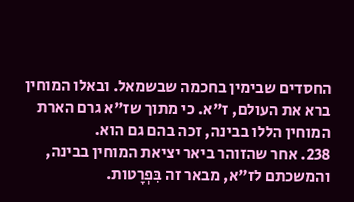החסדים שבימין בחכמה שבשמאל. ובאלו המוחין ברא את העולם, ז"א. כי מתוך שז"א גרם הארת המוחין הללו בבינה, זכה בהם גם הוא.
238. אחר שהזוהר ביאר יציאת המוחין בבינה, והמשכתם לז"א, מבאר זה בִּפְרָטות.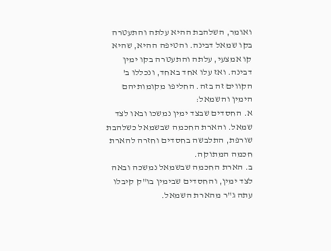ואומר, השלהבת ההיא עלתה והתעטרה בקו שמאל דבינה. והטיפה ההיא, שהיא קו אמצעי, עלתה והתעטרה בקו ימין דבינה. ואז עלו אחד באחד, ונכללו ב' הקווים זה בזה. החליפו מקומותיהם הימין והשמאל:
א. החסדים שבצד ימין נמשכו ובאו לצד שמאל. והארת החכמה שבשמאל כשלהבת שורפת, התלבשה בחסדים וחזרה להארת חכמה המתוקה.
ב. הארת החכמה שבשמאל נמשכה ובאה לצד ימין, והחסדים שבימין בו"ק קיבלו עתה ג"ר מהארת השמאל.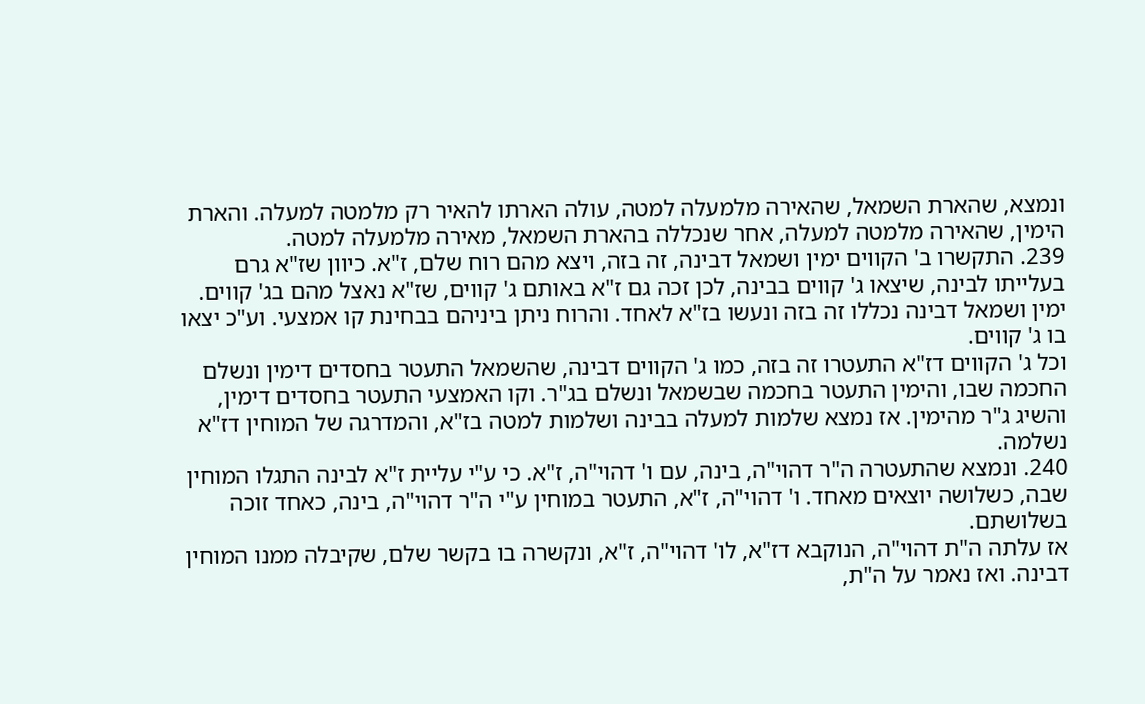ונמצא, שהארת השמאל, שהאירה מלמעלה למטה, עולה הארתו להאיר רק מלמטה למעלה. והארת הימין, שהאירה מלמטה למעלה, אחר שנכללה בהארת השמאל, מאירה מלמעלה למטה.
239. התקשרו ב' הקווים ימין ושמאל דבינה, זה בזה, ויצא מהם רוח שלם, ז"א. כיוון שז"א גרם בעלייתו לבינה, שיצאו ג' קווים בבינה, לכן זכה גם ז"א באותם ג' קווים, שז"א נאצל מהם בג' קווים. ימין ושמאל דבינה נכללו זה בזה ונעשו בז"א לאחד. והרוח ניתן ביניהם בבחינת קו אמצעי. וע"כ יצאו בו ג' קווים.
וכל ג' הקווים דז"א התעטרו זה בזה, כמו ג' הקווים דבינה, שהשמאל התעטר בחסדים דימין ונשלם החכמה שבו, והימין התעטר בחכמה שבשמאל ונשלם בג"ר. וקו האמצעי התעטר בחסדים דימין, והשיג ג"ר מהימין. אז נמצא שלמות למעלה בבינה ושלמות למטה בז"א, והמדרגה של המוחין דז"א נשלמה.
240. ונמצא שהתעטרה ה"ר דהוי"ה, בינה, עם ו' דהוי"ה, ז"א. כי ע"י עליית ז"א לבינה התגלו המוחין שבה, כשלושה יוצאים מאחד. ו' דהוי"ה, ז"א, התעטר במוחין ע"י ה"ר דהוי"ה, בינה, כאחד זוכה בשלושתם.
אז עלתה ה"ת דהוי"ה, הנוקבא דז"א, לו' דהוי"ה, ז"א, ונקשרה בו בקשר שלם, שקיבלה ממנו המוחין דבינה. ואז נאמר על ה"ת,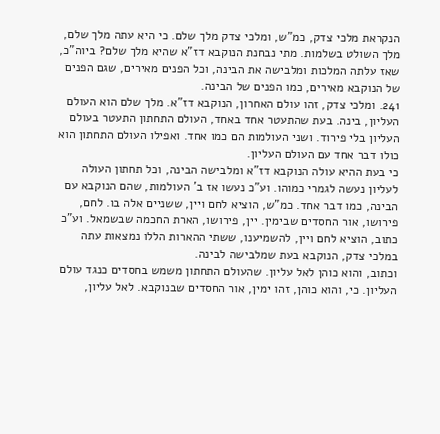הנקראת מלכי צדק, כמ"ש, ומלכי צדק מלך שלם. כי היא עתה מלך שלם, מלך השולט בשלמות. מתי נבחנת הנוקבא דז"א שהיא מלך שלם? ביוה"כ, שאז עלתה המלכות ומלבישה את הבינה, וכל הפנים מאירים, שגם הפנים של הנוקבא מאירים, כמו הפנים של הבינה.
241. ומלכי צדק, זהו עולם האחרון, הנוקבא דז"א. מלך שלם הוא העולם העליון, בינה. בעת שהתעטר אחד באחד, העולם התחתון התעטר בעולם העליון בלי פירוד. ושני העולמות הם כמו אחד. ואפילו העולם התחתון הוא כולו דבר אחד עם העולם העליון.
כי בעת ההיא עולה הנוקבא דז"א ומלבישה הבינה, וכל תחתון העולה לעליון נעשה לגמרי כמוהו. וע"כ נעשו אז ב' העולמות, שהם הנוקבא עם הבינה, כמו דבר אחד. כמ"ש, הוציא לחם ויין, ששניים אלה בו. לחם, פירושו, אור החסדים שבימין. יין, פירושו, הארת החכמה שבשמאל. וע"כ כתוב, הוציא לחם ויין, להשמיענו, ששתי ההארות הללו נמצאות עתה במלכי צדק, הנוקבא בעת שמלבישה לבינה.
וכתוב, והוא כוהן לאל עליון. שהעולם התחתון משמש בחסדים כנגד עולם העליון. כי, והוא כוהן, זהו ימין, אור החסדים שבנוקבא. לאל עליון,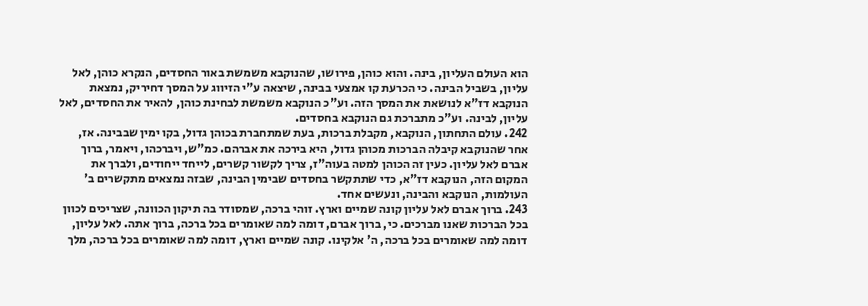הוא העולם העליון, בינה. והוא כוהן, פירושו, שהנוקבא משמשת באור החסדים, הנקרא כוהן, לאל עליון, בשביל הבינה. כי הכרעת קו אמצעי בבינה, שיצאה ע"י הזיווג על המסך דחיריק, נמצאת הנוקבא דז"א לנושאת את המסך הזה. וע"כ הנוקבא משמשת לבחינת כוהן, להאיר את החסדים, לאל עליון, לבינה. וע"כ מתברכת גם הנוקבא בחסדים.
242. עולם התחתון, הנוקבא, מקבלת ברכות, בעת שמתחברת בכוהן גדול, בקו ימין שבבינה. אז, אחר שהנוקבא קיבלה הברכות מכוהן גדול, היא בירכה את אברהם. כמ"ש, ויברכהו, ויאמר, ברוך אברם לאל עליון. כעין זה הכוהן למטה בעוה"ז, צריך לקשור קשרים, לייחד ייחודים, ולברך את המקום הזה, הנוקבא דז"א, כדי שתתקשר בחסדים שבימין הבינה, שבזה נמצאים מתקשרים ב' העולמות, הנוקבא והבינה, ונעשים אחד.
243. ברוך אברם לאל עליון קונה שמיים וארץ. זוהי ברכה, שמסודר בה תיקון הכוונה, שצריכים לכוון בכל הברכות שאנו מברכים. כי, ברוך אברם, דומה למה שאומרים בכל ברכה, ברוך אתה. לאל עליון, דומה למה שאומרים בכל ברכה, ה' אלקינו. קונה שמיים וארץ, דומה למה שאומרים בכל ברכה, מלך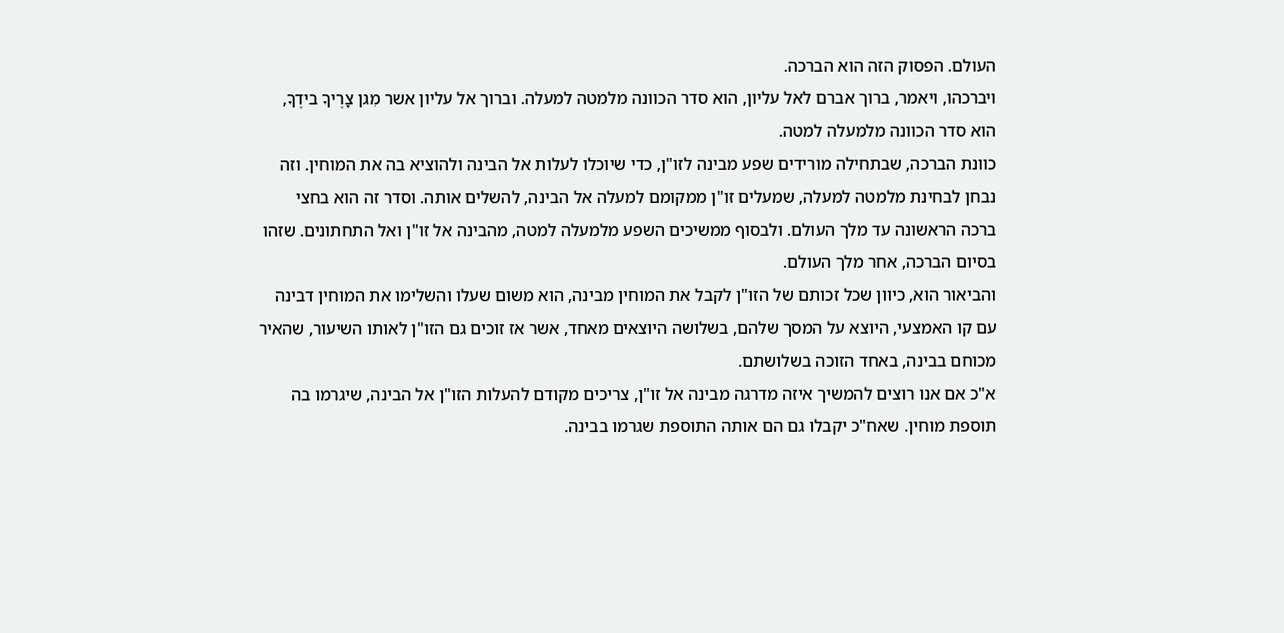העולם. הפסוק הזה הוא הברכה.
ויברכהו, ויאמר, ברוך אברם לאל עליון, הוא סדר הכוונה מלמטה למעלה. וברוך אל עליון אשר מִגן צָרֶיךָ בידֶךָ, הוא סדר הכוונה מלמעלה למטה.
כוונת הברכה, שבתחילה מורידים שפע מבינה לזו"ן, כדי שיוכלו לעלות אל הבינה ולהוציא בה את המוחין. וזה נבחן לבחינת מלמטה למעלה, שמעלים זו"ן ממקומם למעלה אל הבינה, להשלים אותה. וסדר זה הוא בחצי ברכה הראשונה עד מלך העולם. ולבסוף ממשיכים השפע מלמעלה למטה, מהבינה אל זו"ן ואל התחתונים. שזהו בסיום הברכה, אחר מלך העולם.
והביאור הוא, כיוון שכל זכותם של הזו"ן לקבל את המוחין מבינה, הוא משום שעלו והשלימו את המוחין דבינה עם קו האמצעי, היוצא על המסך שלהם, בשלושה היוצאים מאחד, אשר אז זוכים גם הזו"ן לאותו השיעור, שהאיר מכוחם בבינה, באחד הזוכה בשלושתם.
א"כ אם אנו רוצים להמשיך איזה מדרגה מבינה אל זו"ן, צריכים מקודם להעלות הזו"ן אל הבינה, שיגרמו בה תוספת מוחין. שאח"כ יקבלו גם הם אותה התוספת שגרמו בבינה.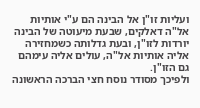ועליות זו"ן אל הבינה הם ע"י אותיות אל"ה דאלקים, שבעת מיעוטה של הבינה יורדות לזו"ן, ובעת גדלותה כשמחזירה אליה אותיות אל"ה, עולים אליה עימהם גם הזו"ן.
ולפיכך מסודר נוסח חצי הברכה הראשונה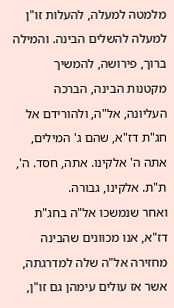מלמטה למעלה, להעלות זו"ן למעלה להשלים הבינה. והמילה ברוך, פירושה, להמשיך מקטנות הבינה, הברכה העליונה, אל"ה, ולהורידם אל חג"ת דז"א, שהם ג' המילים, אתה ה' אלקינו. אתה, חסד. ה', ת"ת. אלקינו, גבורה.
ואחר שנמשכו אל"ה בחג"ת דז"א, אנו מכוונים שהבינה מחזירה אל"ה שלה למדרגתה, אשר אז עולים עימהן גם זו"ן,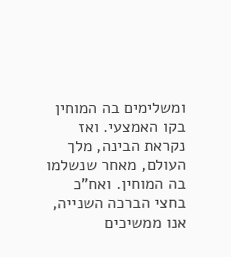ומשלימים בה המוחין בקו האמצעי. ואז נקראת הבינה, מלך העולם, מאחר שנשלמו בה המוחין. ואח"כ בחצי הברכה השנייה, אנו ממשיכים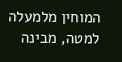המוחין מלמעלה למטה, מבינה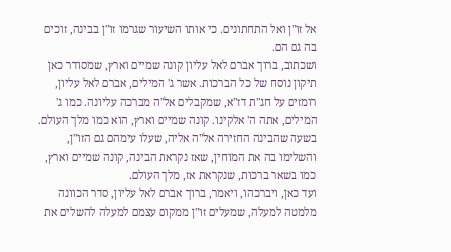אל זו"ן ואל התחתונים. כי אותו השיעור שגרמו זו"ן בבינה, זוכים בה גם הם.
ושכתוב, ברוך אברם לאל עליון קונה שמיים וארץ, שמסודר כאן תיקון נוסח של כל הברכות. אשר ג' המילים, אברם לאל עליון, רומזים על חג"ת דז"א, שמקבלים אל"ה מברכה עליונה. כמו ג' המילים, אתה ה' אלקינו. קונה שמיים וארץ, הוא כמו מלך העולם. בשעה שהבינה החזירה אל"ה אליה, שעלו עימהם גם הזו"ן, והשלימו בה את המוחין, שאז נקראת הבינה, קונה שמיים וארץ, כמו בשאר ברכות, שנקראת אז, מלך העולם.
ועד כאן, ויברכהו, ויאמר, ברוך אברם לאל עליון, סדר הכוונה מלמטה למעלה, שמעלים זו"ן ממקום עצמם למעלה להשלים את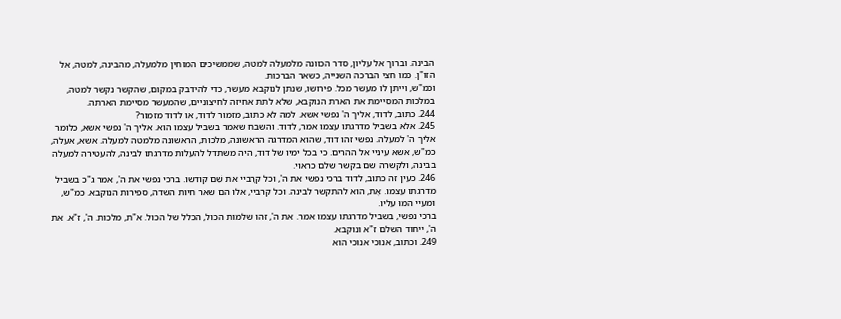הבינה. וברוך אל עליון, סדר הכוונה מלמעלה למטה, שממשיכים המוחין מלמעלה, מהבינה, למטה, אל הזו"ן. כמו חצי הברכה השנייה, כשאר הברכות.
וכמ"ש, וייתן לו מעשר מכל. פירושו, שנתן לנוקבא מעשר, כדי להידבק במקום, שהקשר נקשר למטה, במלכות המסיימת את הארת הנוקבא, שלא לתת אחיזה לחיצוניים, שהמעשר מסיימת הארתה.
244. כתוב, לדוד, אליך ה' נפשי אשא. למה לא כתוב, מזמור לדוד, או לדוד מזמור?
245. אלא בשביל מדרגתו עצמו אמר, לדוד. והשבח שאמר בשביל עצמו הוא. אליך ה' נפשי אשא, כלומר אליך ה' למעלה. נפשי זהו דוד, שהוא המדרגה הראשונה, מלכות, הראשונה מלמטה למעלה. אשא, אעלה, כמ"ש, אשא עיניי אל ההרים. כי בכל ימיו של דוד, היה משתדל להעלות מדרגתו לבינה, להעטירה למעלה בבינה, ולקשרה שם בקשר שלם כראוי.
246. כעין זה כתוב, לדוד ברכי נפשי את ה', וכל קרָביי את שֵׁם קודשו. ברכי נפשי את ה', אמר ג"כ בשביל מדרגתו עצמו. אֶת, הוא להתקשר לבינה. וכל קרביי, אלו הם שאר חיות השדה, ספירות הנוקבא. כמ"ש, ומעיי המוּ עליו.
ברכי נפשי, בשביל מדרגתו עצמו אמר. את ה', זהו שלמות הכול, הכלל של הכול. א"ת, מלכות. ה', ז"א. את ה', ייחוד השלם ז"א ונוקבא.
249. וכתוב, אנוכי אנוכי הוא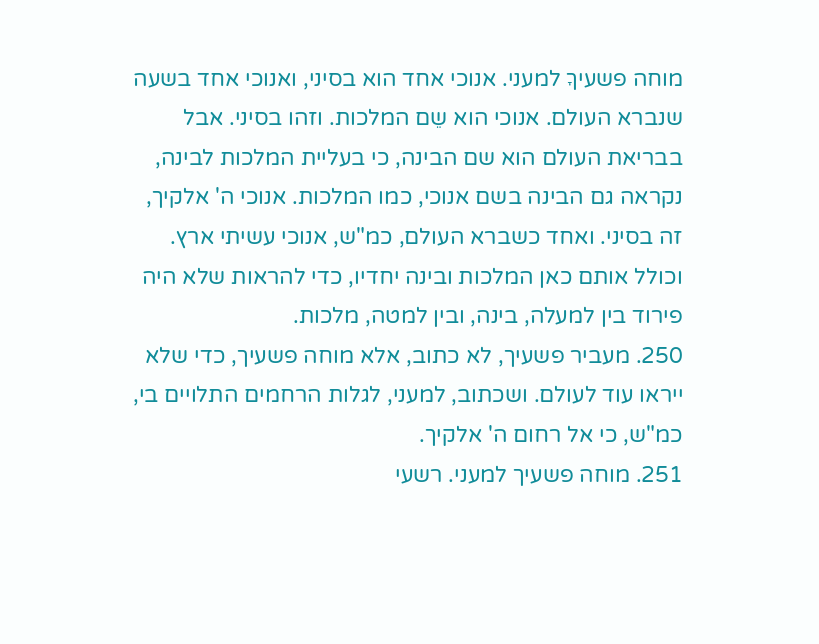מוחה פשעיךָ למעני. אנוכי אחד הוא בסיני, ואנוכי אחד בשעה שנברא העולם. אנוכי הוא שֵם המלכות. וזהו בסיני. אבל בבריאת העולם הוא שם הבינה, כי בעליית המלכות לבינה, נקראה גם הבינה בשם אנוכי, כמו המלכות. אנוכי ה' אלקיך, זה בסיני. ואחד כשברא העולם, כמ"ש, אנוכי עשיתי ארץ. וכולל אותם כאן המלכות ובינה יחדיו, כדי להראות שלא היה פירוד בין למעלה, בינה, ובין למטה, מלכות.
250. מעביר פשעיך, לא כתוב, אלא מוחה פשעיך, כדי שלא ייראו עוד לעולם. ושכתוב, למעני, לגלות הרחמים התלויים בי, כמ"ש, כי אל רחום ה' אלקיך.
251. מוחה פשעיך למעני. רשעי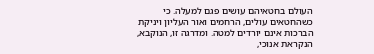העולם בחטאיהם עושים פגם למעלה. כי כשהחטאים עולים, הרחמים ואור העליון ויניקת הברכות אינם יורדים למטה. ומדרגה זו, הנוקבא, הנקראת אנוכי,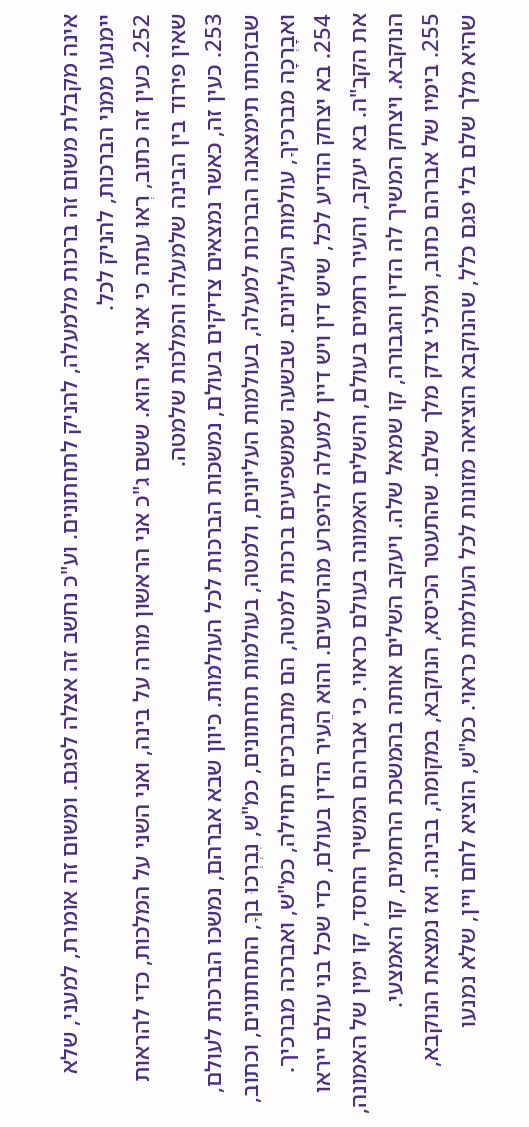אינה מקבלת משום זה ברכות מלמעלה, להניק לתחתונים. וע"כ נחשב זה אצלה לפגם. ומשום זה אומרת, למעני, שלא יימנעו ממני הברכות, להניק לכל.
252. כעין זה כתוב, רְאוּ עתה כי אני אני הוא. ששם ג"כ אני הראשון מורה על בינה, ואני השני על המלכות, כדי להראות שאין פירוד בין הבינה שלמעלה והמלכות שלמטה.
253. כעין זה, כאשר נמצאים צדיקים בעולם, נמשכות הברכות לכל העולמות. כיוון שבא אברהם, נמשכו הברכות לעולם, שבזכותו תימצאנה הברכות למעלה, בעולמות העליונים, ולמטה, בעולמות תחתונים, כמ"ש, נִבְרְכוּ בךָ, התחתונים, וכתוב, ואבָרְכָה מברכיךָ, עולמות העליונים. שבשעה שמשפיעים ברכות למטה, הם מתברכים תחילה, כמ"ש, ואברכה מברכיך.
254. בא יצחק הודיע לכל, שיש דין ויש דיין למעלה להיפרע מהרשעים. והוא הֵעיר הדין בעולם, כדי שכל בני עולם ייראו את הקב"ה. בא יעקב, והעיר רחמים בעולם, והשלים האמונה בעולם כראוי. כי אברהם המשיך החסד, קו ימין של האמונה, הנוקבא. ויצחק המשיך לה הדין והגבורה, קו שמאל שלה. ויעקב השלים אותה בהמשכת הרחמים, קו האמצעי.
255. בימיו של אברהם כתוב, ומלכי צדק מלך שלם. שהתעטר הכיסא, הנוקבא, במקומה, בבינה. ואז נמצאת הנוקבא, שהיא מלך שלם בלי פגם כלל, שהנוקבא הוציאה מזונות לכל העולמות כראוי. כמ"ש, הוציא לחם ויין, שלא נמנעו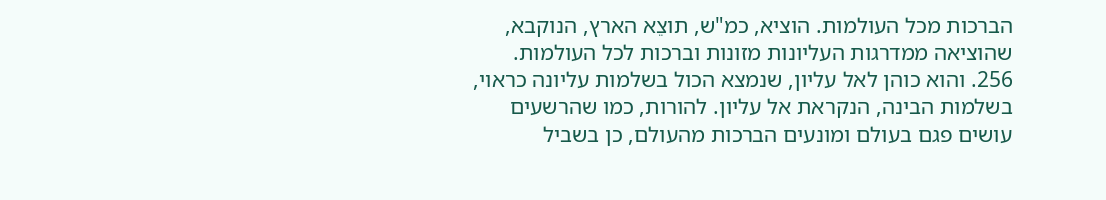הברכות מכל העולמות. הוציא, כמ"ש, תוצֵא הארץ, הנוקבא, שהוציאה ממדרגות העליונות מזונות וברכות לכל העולמות.
256. והוא כוהן לאל עליון, שנמצא הכול בשלמות עליונה כראוי, בשלמות הבינה, הנקראת אל עליון. להורות, כמו שהרשעים עושים פגם בעולם ומונעים הברכות מהעולם, כן בשביל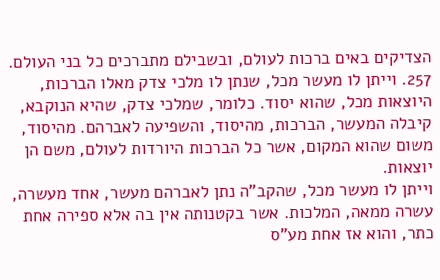הצדיקים באים ברכות לעולם, ובשבילם מתברכים כל בני העולם.
257. וייתן לו מעשר מכל, שנתן לו מלכי צדק מאלו הברכות, היוצאות מכל, שהוא יסוד. כלומר, שמלכי צדק, שהיא הנוקבא, קיבלה המעשר, הברכות, מהיסוד, והשפיעה לאברהם. מהיסוד, משום שהוא המקום, אשר כל הברכות היורדות לעולם, משם הן יוצאות.
וייתן לו מעשר מכל, שהקב"ה נתן לאברהם מעשר, אחד מעשרה, עשרה ממאה, המלכות. אשר בקטנותה אין בה אלא ספירה אחת כתר, והוא אז אחת מע"ס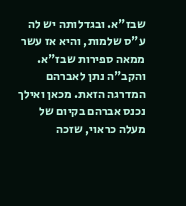שבז"א. ובגדלותה יש לה ע"ס שלמות, והיא אז עשר ממאה ספירות שבז"א. והקב"ה נתן לאברהם המדרגה הזאת. מכאן ואילך נכנס אברהם בקיום של מעלה כראוי, שזכה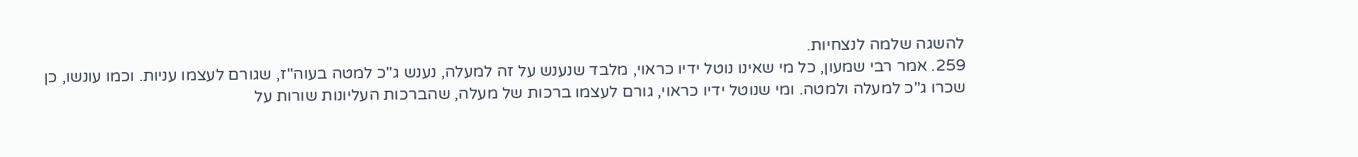להשגה שלמה לנצחיות.
259. אמר רבי שמעון, כל מי שאינו נוטל ידיו כראוי, מלבד שנענש על זה למעלה, נענש ג"כ למטה בעוה"ז, שגורם לעצמו עניות. וכמו עונשו, כן שכרו ג"כ למעלה ולמטה. ומי שנוטל ידיו כראוי, גורם לעצמו ברכות של מעלה, שהברכות העליונות שורות על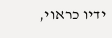ידיו כראוי,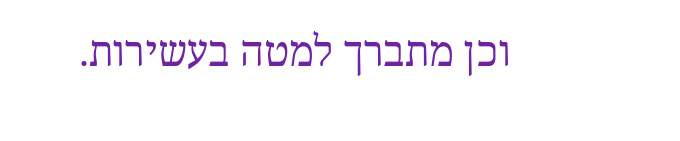וכן מתברך למטה בעשירות.